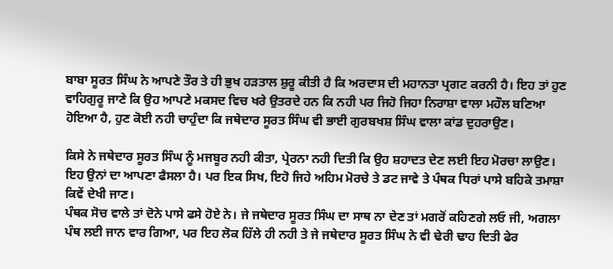ਬਾਬਾ ਸੂਰਤ ਸਿੰਘ ਨੇ ਆਪਣੇ ਤੌਰ ਤੇ ਹੀ ਭੁਖ ਹੜਤਾਲ ਸ਼ੁਰੂ ਕੀਤੀ ਹੈ ਕਿ ਅਰਦਾਸ ਦੀ ਮਹਾਨਤਾ ਪ੍ਰਗਟ ਕਰਨੀ ਹੈ। ਇਹ ਤਾਂ ਹੁਣ ਵਾਹਿਗੁਰੂ ਜਾਣੇ ਕਿ ਉਹ ਆਪਣੇ ਮਕਸਦ ਵਿਚ ਖਰੇ ਉਤਰਦੇ ਹਨ ਕਿ ਨਹੀ ਪਰ ਜਿਹੋ ਜਿਹਾ ਨਿਰਾਸ਼ਾ ਵਾਲਾ ਮਹੌਲ ਬਣਿਆ ਹੋਇਆ ਹੈ, ਹੁਣ ਕੋਈ ਨਹੀ ਚਾਹੁੰਦਾ ਕਿ ਜਥੇਦਾਰ ਸੂਰਤ ਸਿੰਘ ਵੀ ਭਾਈ ਗੁਰਬਖਸ਼ ਸਿੰਘ ਵਾਲਾ ਕਾਂਡ ਦੁਹਰਾਉਣ।

ਕਿਸੇ ਨੇ ਜਥੇਦਾਰ ਸੂਰਤ ਸਿੰਘ ਨੂੰ ਮਜਬੂਰ ਨਹੀ ਕੀਤਾ, ਪ੍ਰੇਰਨਾ ਨਹੀ ਦਿਤੀ ਕਿ ਉਹ ਸ਼ਹਾਦਤ ਦੇਣ ਲਈ ਇਹ ਮੋਰਚਾ ਲਾਉਣ। ਇਹ ਉਨਾਂ ਦਾ ਆਪਣਾ ਫੈਸਲਾ ਹੈ। ਪਰ ਇਕ ਸਿਖ, ਇਹੋ ਜਿਹੇ ਅਹਿਮ ਮੋਰਚੇ ਤੇ ਡਟ ਜਾਵੇ ਤੇ ਪੰਥਕ ਧਿਰਾਂ ਪਾਸੇ ਬਹਿਕੇ ਤਮਾਸ਼ਾ ਕਿਵੇਂ ਦੇਖੀ ਜਾਣ।
ਪੰਥਕ ਸੋਚ ਵਾਲੇ ਤਾਂ ਦੋਨੇ ਪਾਸੇ ਫਸੇ ਹੋਏ ਨੇ। ਜੇ ਜਥੇਦਾਰ ਸੂਰਤ ਸਿੰਘ ਦਾ ਸਾਥ ਨਾ ਦੇਣ ਤਾਂ ਮਗਰੋਂ ਕਹਿਣਗੇ ਲਓ ਜੀ, ਅਗਲਾ ਪੰਥ ਲਈ ਜਾਨ ਵਾਰ ਗਿਆ, ਪਰ ਇਹ ਲੋਕ ਹਿੱਲੇ ਹੀ ਨਹੀ ਤੇ ਜੇ ਜਥੇਦਾਰ ਸੂਰਤ ਸਿੰਘ ਨੇ ਵੀ ਢੇਰੀ ਢਾਹ ਦਿਤੀ ਫੇਰ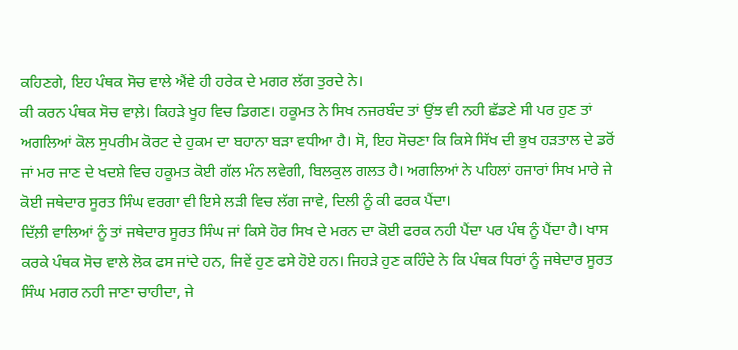ਕਹਿਣਗੇ, ਇਹ ਪੰਥਕ ਸੋਚ ਵਾਲੇ ਐਂਵੇ ਹੀ ਹਰੇਕ ਦੇ ਮਗਰ ਲੱਗ ਤੁਰਦੇ ਨੇ।
ਕੀ ਕਰਨ ਪੰਥਕ ਸੋਚ ਵਾਲ਼ੇ। ਕਿਹੜੇ ਖੂਹ ਵਿਚ ਡਿਗਣ। ਹਕੂਮਤ ਨੇ ਸਿਖ ਨਜਰਬੰਦ ਤਾਂ ਉਂਝ ਵੀ ਨਹੀ ਛੱਡਣੇ ਸੀ ਪਰ ਹੁਣ ਤਾਂ ਅਗਲਿਆਂ ਕੋਲ ਸੁਪਰੀਮ ਕੋਰਟ ਦੇ ਹੁਕਮ ਦਾ ਬਹਾਨਾ ਬੜਾ ਵਧੀਆ ਹੈ। ਸੋ, ਇਹ ਸੋਚਣਾ ਕਿ ਕਿਸੇ ਸਿੱਖ ਦੀ ਭੁਖ ਹੜਤਾਲ ਦੇ ਡਰੋਂ ਜਾਂ ਮਰ ਜਾਣ ਦੇ ਖਦਸ਼ੇ ਵਿਚ ਹਕੂਮਤ ਕੋਈ ਗੱਲ ਮੰਨ ਲਵੇਗੀ, ਬਿਲਕੁਲ ਗਲਤ ਹੈ। ਅਗਲਿਆਂ ਨੇ ਪਹਿਲਾਂ ਹਜਾਰਾਂ ਸਿਖ ਮਾਰੇ ਜੇ ਕੋਈ ਜਥੇਦਾਰ ਸੂਰਤ ਸਿੰਘ ਵਰਗਾ ਵੀ ਇਸੇ ਲੜੀ ਵਿਚ ਲੱਗ ਜਾਵੇ, ਦਿਲੀ ਨੂੰ ਕੀ ਫਰਕ ਪੈਂਦਾ।
ਦਿੱਲ਼ੀ ਵਾਲਿਆਂ ਨੂੰ ਤਾਂ ਜਥੇਦਾਰ ਸੂਰਤ ਸਿੰਘ ਜਾਂ ਕਿਸੇ ਹੋਰ ਸਿਖ ਦੇ ਮਰਨ ਦਾ ਕੋਈ ਫਰਕ ਨਹੀ ਪੈਂਦਾ ਪਰ ਪੰਥ ਨੂੰ ਪੈਂਦਾ ਹੈ। ਖਾਸ ਕਰਕੇ ਪੰਥਕ ਸੋਚ ਵਾਲੇ ਲੋਕ ਫਸ ਜਾਂਦੇ ਹਨ, ਜਿਵੇਂ ਹੁਣ ਫਸੇ ਹੋਏ ਹਨ। ਜਿਹੜੇ ਹੁਣ ਕਹਿੰਦੇ ਨੇ ਕਿ ਪੰਥਕ ਧਿਰਾਂ ਨੂੰ ਜਥੇਦਾਰ ਸੂਰਤ ਸਿੰਘ ਮਗਰ ਨਹੀ ਜਾਣਾ ਚਾਹੀਦਾ, ਜੇ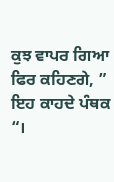ਕੁਝ ਵਾਪਰ ਗਿਆ ਫਿਰ ਕਹਿਣਗੇ, ” ਇਹ ਕਾਹਦੇ ਪੰਥਕ “।